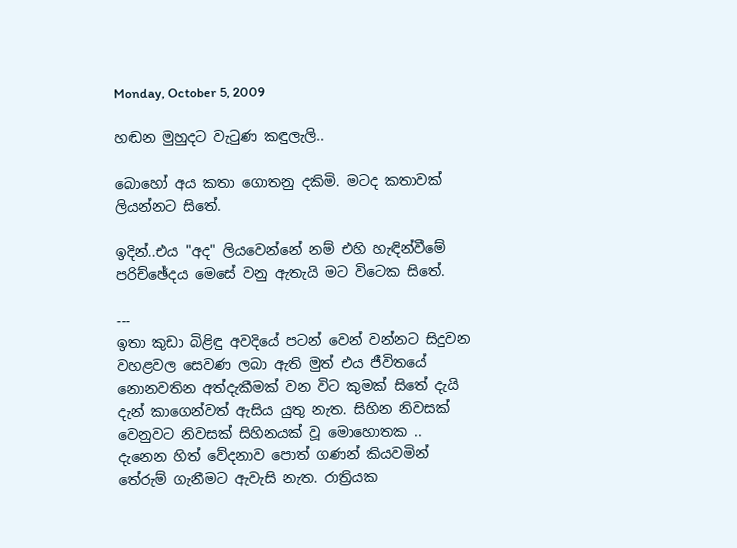Monday, October 5, 2009

හඬන මුහුදට වැටුණ කඳුලැලි..

බොහෝ අය කතා ගොතනු දකිමි. මටද කතාවක් ලියන්නට සිතේ.

ඉදින්..එය "අද" ලියවෙන්නේ නම් එහි හැඳින්වීමේ පරිච්ඡේදය මෙසේ වනු ඇතැයි මට විටෙක සිතේ.

---
ඉතා කුඩා බිළිඳු අවදියේ පටන් වෙන් වන්නට සිදුවන වහළවල සෙවණ ලබා ඇති මුත් එය ජීවිතයේ නොනවතින අත්දැකීමක් වන විට කුමක් සිතේ දැයි දැන් කාගෙන්වත් ඇසිය යුතු නැත. සිහින නිවසක් වෙනුවට නිවසක් සිහිනයක් වූ ‍මොහොතක .. දැනෙන හිත් වේදනාව පොත් ගණන් කියවමින් තේරුම් ගැනීමට ඇවැසි නැත. රාත්‍රියක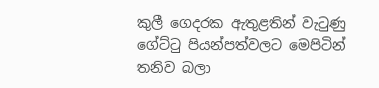කුලී ගෙදරක ඇතුළතින් වැටුණු ගේට්ටු පියන්පත්වලට මෙපිටින් තනිව බලා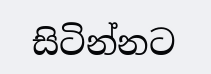සිටින්නට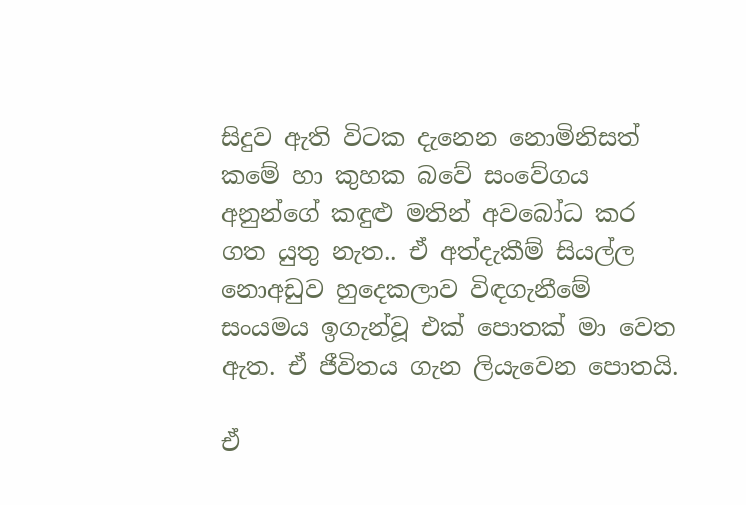සිදුව ඇති විටක දැනෙන නොමිනිසත් කමේ හා කුහක බවේ සංවේගය අනුන්ගේ කඳුළු මතින් අවබෝධ කර ගත යුතු නැත.. ඒ අත්දැකීම් සියල්ල නොඅඩුව හුදෙකලාව විඳගැනීමේ සංයමය ඉගැන්වූ එක් පොතක් මා වෙත ඇත. ඒ ජීවිතය ගැන ලියැවෙන පොතයි.

ඒ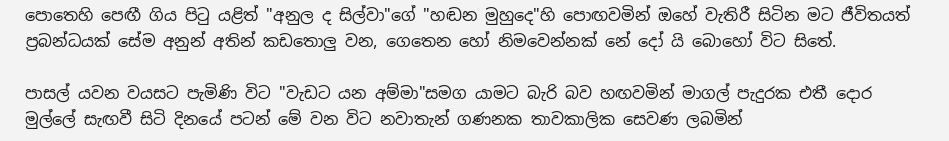පොතෙහි පෙඟී ගිය පිටු යළිත් "අනුල ද සිල්වා"ගේ "හඬන මුහුදෙ"හි පොඟවමින් ඔහේ වැතිරී සිටින මට ජීවිතයත් ප්‍රබන්ධයක් සේම අනුන් අතින් කඩතොලු වන, ගෙතෙන හෝ නිමවෙන්නක් නේ දෝ යි බොහෝ විට සිතේ.

පාසල් යවන වයසට පැමිණි විට "වැඩට යන අම්මා"සමග යාමට බැරි බව හඟවමින් මාගල් පැදුරක එතී දොර මුල්ලේ සැඟවී සිටි දිනයේ පටන් මේ වන විට නවාතැන් ගණනක තාවකාලික සෙවණ ලබමින්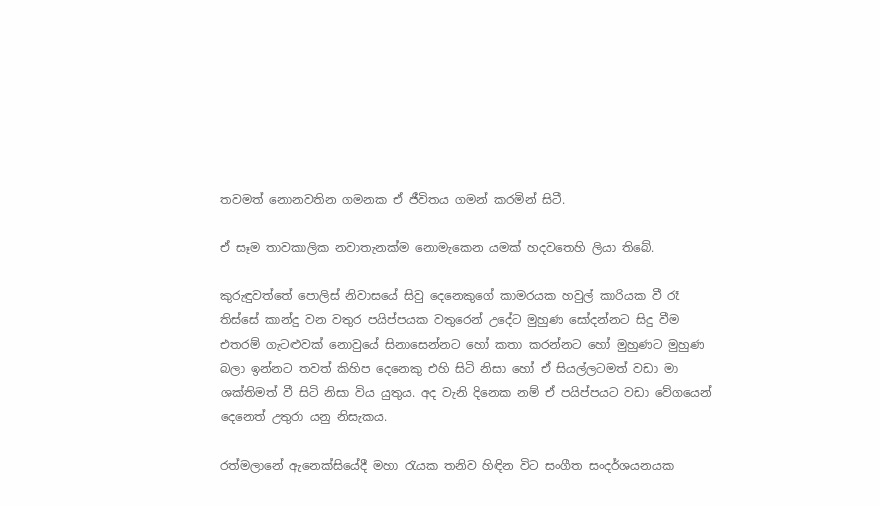තවමත් නොනවතින ගමනක ඒ ජීවිතය ගමන් කරමින් සිටී.

ඒ සෑම තාවකාලික නවාතැනක්ම නොමැකෙන යමක් හදවතෙහි ලියා තිබේ.

කුරුඳුවත්තේ පොලිස් නිවාසයේ සිවු දෙනෙකුගේ කාමරයක හවුල් කාරියක වී රෑ තිස්සේ කාන්දු වන වතුර පයිප්පයක වතුරෙන් උදේට මුහුණ සෝදන්නට සිදු වීම එතරම් ගැටළුවක් නොවුයේ සිනාසෙන්නට හෝ කතා කරන්නට හෝ මුහුණට මුහුණ බලා ඉන්නට තවත් කිහිප දෙනෙකු එහි සිටි නිසා හෝ ඒ සියල්ලටමත් වඩා මා ශක්තිමත් වී සිටි නිසා විය යුතුය. අද වැනි දිනෙක නම් ඒ පයිප්පයට වඩා වේගයෙන් දෙනෙත් උතුරා යනු නිසැකය.

රත්මලානේ ඇනෙක්සියේදී මහා රැයක තනිව හිඳින විට සංගීත සංදර්ශයනයක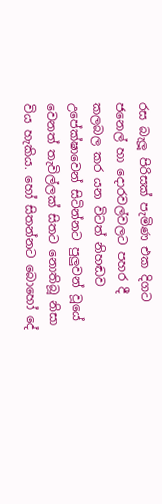රස බැලූ පිරිසක් පැමිණ එක දිගට ජනෙල් හා දොරවල්වලට පහර දී කලබල කර යන විටත් නිහඬව උපේක්ෂාවෙන් සිටින්නට පුලුවන් වූයේ වෙනත් තැවිල්ලක් සිතට ‍නොතිබූ නිසා විය හැකිය. හෝ සිතන්නට බොහෝ දේ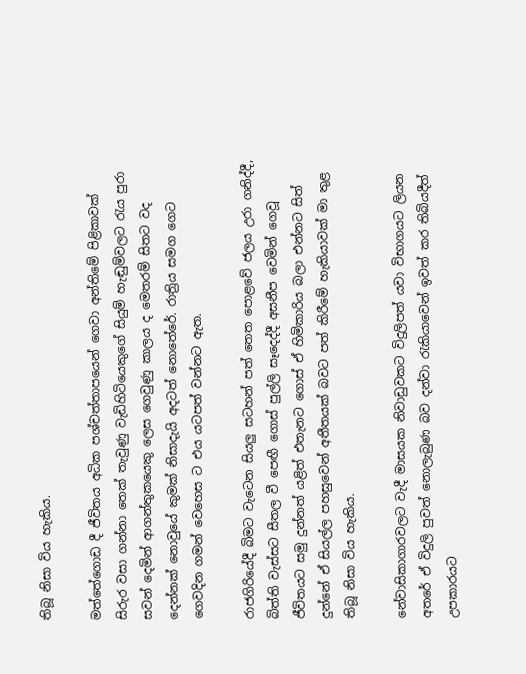තිබූ නිසා විය හැකිය.

මත්තේගොඩ දී ජීවිතය අධික පශ්චත්තාපයෙන් ගෙවා අන්තිමේ පිළිකාවක් සිරුර වසා ගන්නා තෙක් තැවුණු වැඩිහිටියෙකුගේ සියුම් හැඬුම්වලට රැය පුරා සවන් දෙමින් ආගන්තුකයෙකු ලෙස ගෙවුණු කාලය ද මෙතරම් සිතට වද දෙන්නක් නොවුයේ කුමක් නිසාදැයි අදටත් නොතේරේ. රාත්‍රිය සමග ගෙට ගෙවදින ගමන් වෙහෙස ට එය යටපත් වන්නට ඇත.

රාජගිරියේදී බිමට වැටෙන සියලු සටහන් පත් තෙත පොළවේ ජලය උරා ගනිද්දී, බිත්ති වැස්සට සීතල වී පෙඟී ගොස් පුල්ලි සෑදෙද්දී අසනීප වෙමින් ගෙවූ ජීවිතයට සමු දුන්නත් යළිත් එතැනට ගොස් ඒ හිමිකාරිය බලා එන්නට සිත් දුන්නේ ඒ සියල්ල පහසුවෙන් අතීතයක් බවට පත් කිරීමේ හැකියාවක් මා තුළ තිබූ නිසා විය හැකිය.

නේවාසිකාගාරවලට වැදී මාසයක නිවාඩුවකට විදුලිපත් යවා විභාගයට ලියන අතරේ ඒ විදුලි පුවත් නොලැබුණ බව දන්වා රැකියාවෙන් ඉවත් කර තිබියදීත් උපකාරයට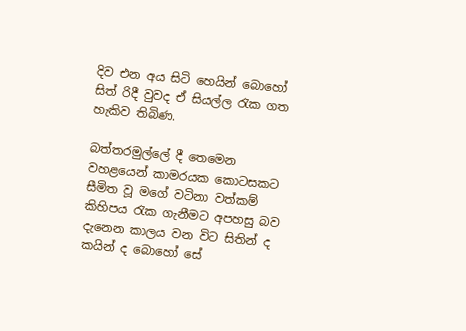දිව එන අය සිටි හෙයින් බොහෝ සිත් රිදී වුවද ඒ සියල්ල රැක ගත හැකිව තිබිණ.

බත්තරමුල්ලේ දී තෙමෙන වහළයෙන් කාමරයක ‍කොටසකට සීමිත වූ මගේ වටිනා වත්කම් කිහිපය රැක ගැනීමට අපහසු බව දැනෙන කාලය වන විට සිතින් ද කයින් ද බොහෝ සේ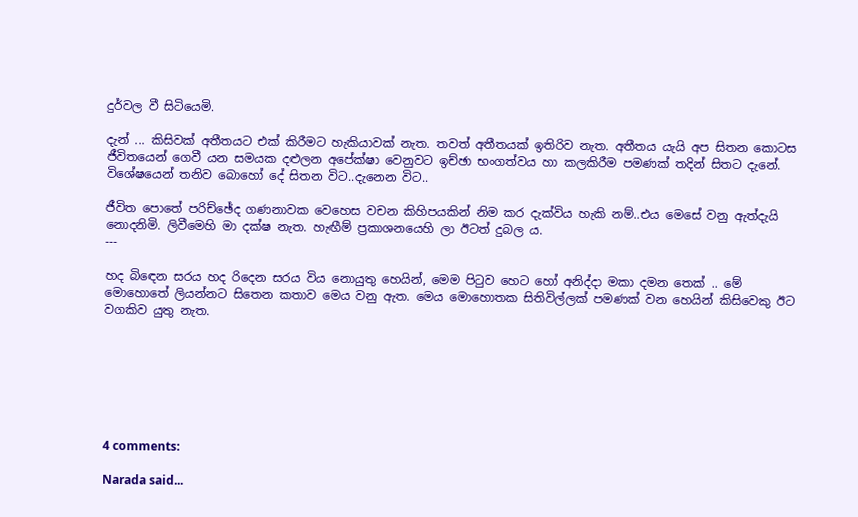දුර්වල වී සි‍ටියෙමි.

දැන් ... කිසිවක් අතීතයට එක් කිරීමට හැකියාවක් නැත. තවත් අතීතයක් ඉතිරිව නැත. අතීතය යැයි අප සිතන කොටස ජීවිතයෙන් ගෙවී යන සමයක දළුලන අපේක්ෂා වෙනුවට ඉච්ඡා භංගත්වය හා කලකිරීම පමණක් තදින් සිතට දැනේ. විශේෂයෙන් තනිව බොහෝ දේ සිතන විට..දැනෙන විට..

ජීවිත පොතේ පරිච්ඡේද ගණනාවක වෙහෙස වචන කිහිපයකින් නිම කර දැක්විය හැකි නම්..එය මෙසේ වනු ඇත්දැයි නොදනිමි. ලිවීමෙහි මා දක්ෂ නැත. හැඟීම් ප්‍රකාශනයෙහි ලා ඊටත් දුබල ය.
---

හද බි‍ඳෙන සරය හද රිදෙන සරය විය ‍නොයුතු හෙයින්, මෙම පිටුව හෙට හෝ අනිද්දා මකා දමන තෙක් .. මේ මොහොතේ ලියන්නට සිතෙන කතාව මෙය වනු ඇත. මෙය මොහොතක සිතිවිල්ලක් පමණක් වන හෙයින් කිසිවෙකු ඊට වගකිව යුතු නැත.







4 comments:

Narada said...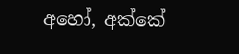අහෝ, අක්කේ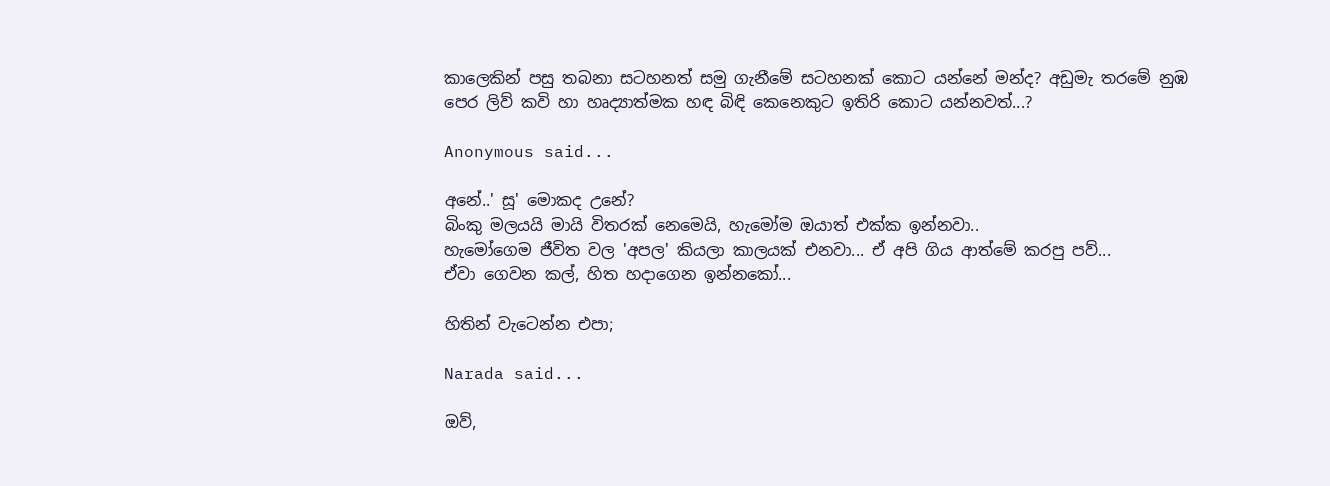කාලෙකින් පසු තබනා සටහනත් සමු ගැනීමේ සටහනක් කොට යන්නේ මන්ද? අඩුමැ තරමේ නුඹ පෙර ලිව් කවි හා හෘද්‍යාත්මක හඳ බිඳි කෙනෙකුට ඉතිරි කොට යන්නවත්...?

Anonymous said...

අනේ..' සූ' මොකද උනේ?
බිංකු මලයයි මායි විතරක් නෙමෙයි, හැමෝම ඔයාත් එක්ක ඉන්නවා..
හැමෝගෙම ජීවිත වල 'අපල' කියලා කාලයක් එනවා... ඒ අපි ගිය ආත්මේ කරපු පව්...
ඒවා ගෙවන කල්, හිත හදාගෙන ඉන්නකෝ...

හිතින් වැටෙන්න එපා;

Narada said...

ඔව්,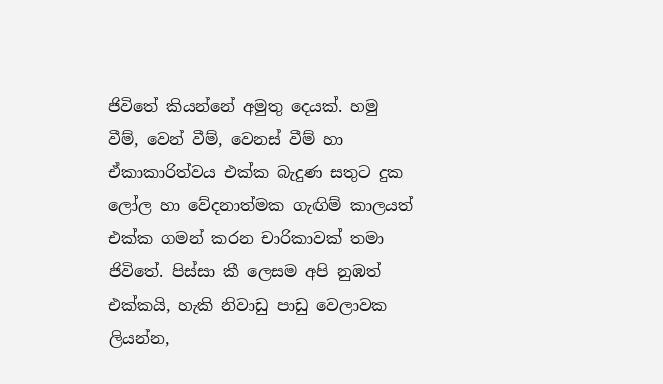ජිවිතේ කියන්නේ අමුතු දෙයක්. හමු වීම්, වෙන් වීම්, වෙනස් වීම් හා ඒකාකාරිත්වය එක්ක බැදුණ සතුට දුක ලෝල හා වේදනාත්මක ගැඟිම් කාලයත් එක්ක ගමන් කරන චාරිකාවක් තමා ජිවිතේ. පිස්සා කී ලෙසම අපි නුඹත් එක්කයි, හැකි නිවාඩු පාඩු වෙලාවක ලියන්න,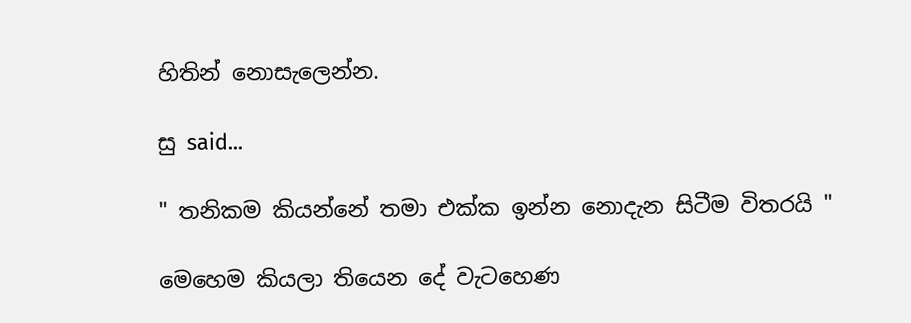හිතින් නොසැලෙන්න.

සු said...

" තනිකම කියන්නේ තමා එක්ක ඉන්න නොදැන සිටීම විතරයි "

මෙහෙම කියලා තියෙන දේ වැටහෙණ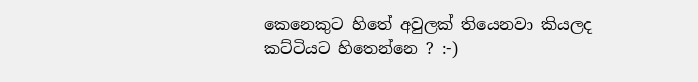කෙනෙකුට හිතේ අවුලක් තියෙනවා කියලද කට්ටියට හිතෙන්නෙ ? :-)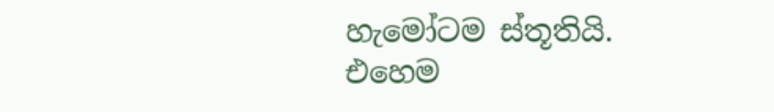හැමෝටම ස්තූතියි. එහෙම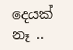දෙයක් නෑ ..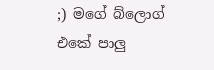;) මගේ බ්ලොග් එකේ පාලු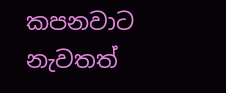කපනවාට නැවතත්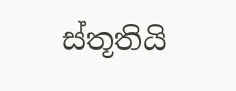ස්තූතියි